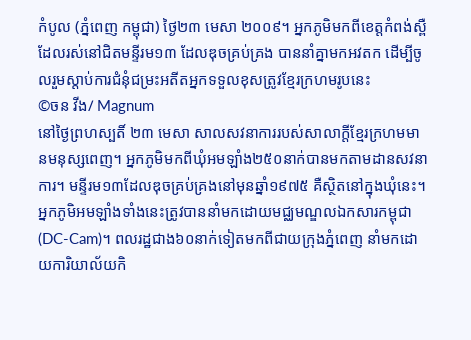កំបូល (ភ្នំពេញ កម្ពុជា) ថ្ងៃ២៣ មេសា ២០០៩។ អ្នកភូមិមកពីខេត្តកំពង់ស្ពឺ ដែលរស់នៅជិតមន្ទីរម១៣ ដែលឌុចគ្រប់គ្រង បាននាំគ្នាមកអវតក ដើម្បីចូលរួមស្តាប់ការជំនុំជម្រះអតីតអ្នកទទួលខុសត្រូវខ្មែរក្រហមរូបនេះ
©ចន វីង/ Magnum
នៅថ្ងៃព្រហស្បតិ៍ ២៣ មេសា សាលសវនាការរបស់សាលាក្តីខ្មែរក្រហមមានមនុស្សពេញ។ អ្នកភូមិមកពីឃុំអមឡាំង២៥០នាក់បានមកតាមដានសវនាការ។ មន្ទីរម១៣ដែលឌុចគ្រប់គ្រងនៅមុនឆ្នាំ១៩៧៥ គឺស្ថិតនៅក្នុងឃុំនេះ។ អ្នកភូមិអមឡាំងទាំងនេះត្រូវបាននាំមកដោយមជ្ឈមណ្ឌលឯកសារកម្ពុជា(DC-Cam)។ ពលរដ្ឋជាង៦០នាក់ទៀតមកពីជាយក្រុងភ្នំពេញ នាំមកដោយការិយាល័យកិ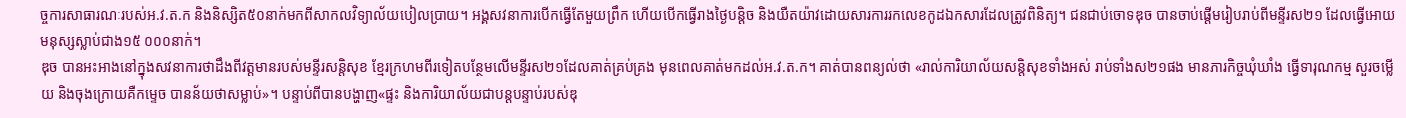ច្ចការសាធារណៈរបស់អ.វ.ត.ក និងនិស្សិត៥០នាក់មកពីសាកលវិទ្យាល័យបៀលប្រាយ។ អង្គសវនាការបើកធ្វើតែមួយព្រឹក ហើយបើកធ្វើរាងថ្ងៃបន្តិច និងយឺតយ៉ាវដោយសារការរកលេខកូដឯកសារដែលត្រូវពិនិត្យ។ ជនជាប់ចោទឌុច បានចាប់ផ្តើមរៀបរាប់ពីមន្ទីរស២១ ដែលធ្វើអោយមនុស្សស្លាប់ជាង១៥ ០០០នាក់។
ឌុច បានអះអាងនៅក្នុងសវនាការថាដឹងពីវត្តមានរបស់មន្ទីរសន្តិសុខ ខ្មែរក្រហមពីរទៀតបន្ថែមលើមន្ទីរស២១ដែលគាត់គ្រប់គ្រង មុនពេលគាត់មកដល់អ.វ.ត.ក។ គាត់បានពន្យល់ថា «រាល់ការិយាល័យសន្តិសុខទាំងអស់ រាប់ទាំងស២១ផង មានភារកិច្ចឃុំឃាំង ធ្វើទារុណកម្ម សួរចម្លើយ និងចុងក្រោយគឺកម្ទេច បានន័យថាសម្លាប់»។ បន្ទាប់ពីបានបង្ហាញ«ផ្ទះ និងការិយាល័យជាបន្តបន្ទាប់របស់ឌុ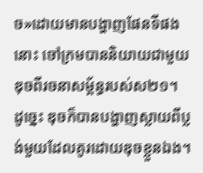ច»ដោយមានបង្ហាញផែនទីផងនោះ ចៅក្រមបាននិយាយជាមួយឌុចពីរចនាសម្ព័ន្ធរបស់ស២១។ ដូច្នេះ ឌុចក៏បានបង្ហាញស្លាយពីប្លង់មួយដែលគូរដោយឌុចខ្លួនឯង។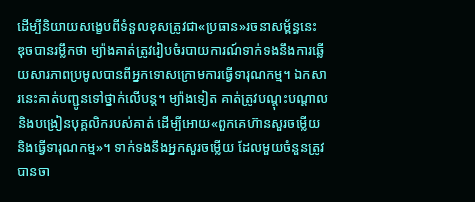ដើម្បីនិយាយសង្ខេបពីទំនួលខុសត្រូវជា«ប្រធាន»រចនាសម្ព័ន្ធនេះ ឌុចបានរម្លឹកថា ម្យ៉ាងគាត់ត្រូវរៀបចំរបាយការណ៍ទាក់ទងនឹងការឆ្លើយសារភាពប្រមូលបានពីអ្នកទោសក្រោមការធ្វើទារុណកម្ម។ ឯកសារនេះគាត់បញ្ជូនទៅថ្នាក់លើបន្ត។ ម្យ៉ាងទៀត គាត់ត្រូវបណ្តុះបណ្តាល និងបង្រៀនបុគ្គលិករបស់គាត់ ដើម្បីអោយ«ពួកគេហ៊ានសួរចម្លើយ និងធ្វើទារុណកម្ម»។ ទាក់ទងនឹងអ្នកសួរចម្លើយ ដែលមួយចំនួនត្រូវបានចា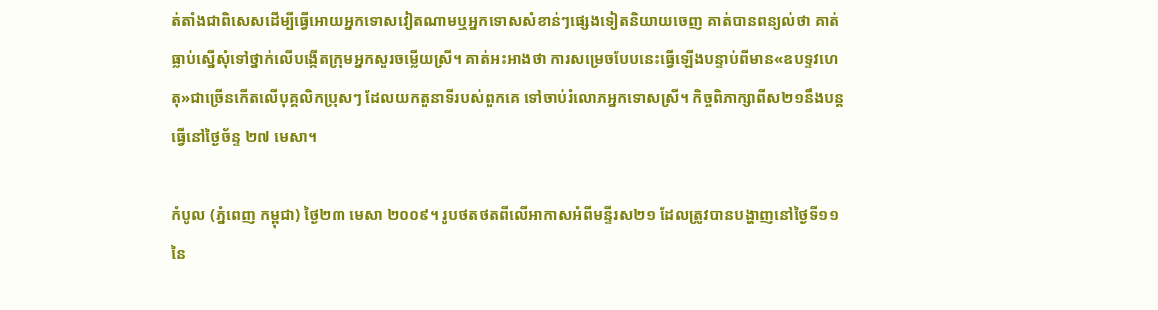ត់តាំងជាពិសេសដើម្បីធ្វើអោយអ្នកទោសវៀតណាមឬអ្នកទោសសំខាន់ៗផ្សេងទៀតនិយាយចេញ គាត់បានពន្យល់ថា គាត់ធ្លាប់ស្នើសុំទៅថ្នាក់លើបង្កើតក្រុមអ្នកសួរចម្លើយស្រី។ គាត់អះអាងថា ការសម្រេចបែបនេះធ្វើឡើងបន្ទាប់ពីមាន«ឧបទ្ទវហេតុ»ជាច្រើនកើតលើបុគ្គលិកប្រុសៗ ដែលយកតួនាទីរបស់ពួកគេ ទៅចាប់រំលោភអ្នកទោសស្រី។ កិច្ចពិភាក្សាពីស២១នឹងបន្តធ្វើនៅថ្ងៃច័ន្ទ ២៧ មេសា។

កំបូល (ភ្នំពេញ កម្ពុជា) ថ្ងៃ២៣ មេសា ២០០៩។ រូបថតថតពីលើអាកាសអំពីមន្ទីរស២១ ដែលត្រូវបានបង្ហាញនៅថ្ងៃទី១១នៃ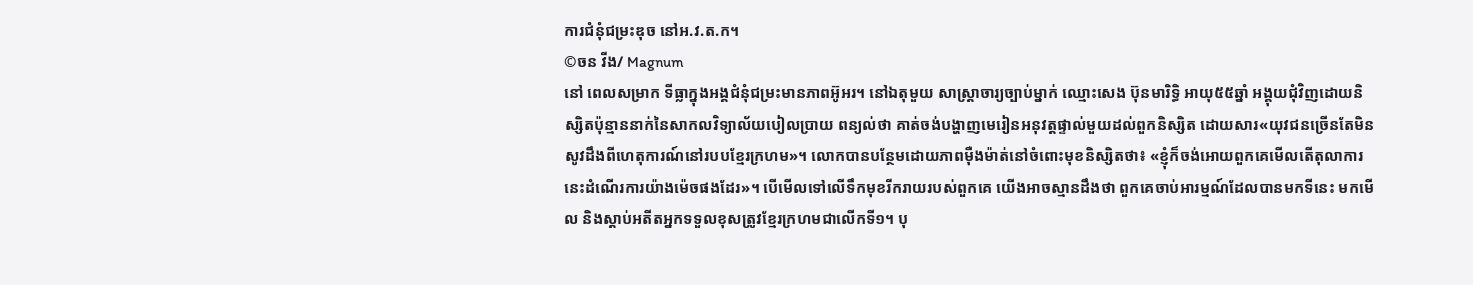ការជំនុំជម្រះឌុច នៅអ.វ.ត.ក។
©ចន វីង/ Magnum
នៅ ពេលសម្រាក ទីធ្លាក្នុងអង្គជំនុំជម្រះមានភាពអ៊ូអរ។ នៅឯតុមួយ សាស្រ្តាចារ្យច្បាប់ម្នាក់ ឈ្មោះសេង ប៊ុនមារិទ្ធិ អាយុ៥៥ឆ្នាំ អង្គុយជុំវិញដោយនិស្សិតប៉ុន្មាននាក់នៃសាកលវិទ្យាល័យបៀលប្រាយ ពន្យល់ថា គាត់ចង់បង្ហាញមេរៀនអនុវត្តផ្ទាល់មួយដល់ពួកនិស្សិត ដោយសារ«យុវជនច្រើនតែមិនសូវដឹងពីហេតុការណ៍នៅរបបខ្មែរក្រហម»។ លោកបានបន្ថែមដោយភាពម៉ឺងម៉ាត់នៅចំពោះមុខនិស្សិតថា៖ «ខ្ញុំក៏ចង់អោយពួកគេមើលតើតុលាការនេះដំណើរការយ៉ាងម៉េចផងដែរ»។ បើមើលទៅលើទឹកមុខរីករាយរបស់ពួកគេ យើងអាចស្មានដឹងថា ពួកគេចាប់អារម្មណ៍ដែលបានមកទីនេះ មកមើល និងស្តាប់អតីតអ្នកទទួលខុសត្រូវខ្មែរក្រហមជាលើកទី១។ បុ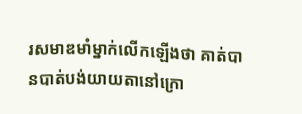រសមាឌមាំម្នាក់លើកឡើងថា គាត់បានបាត់បង់យាយតានៅក្រោ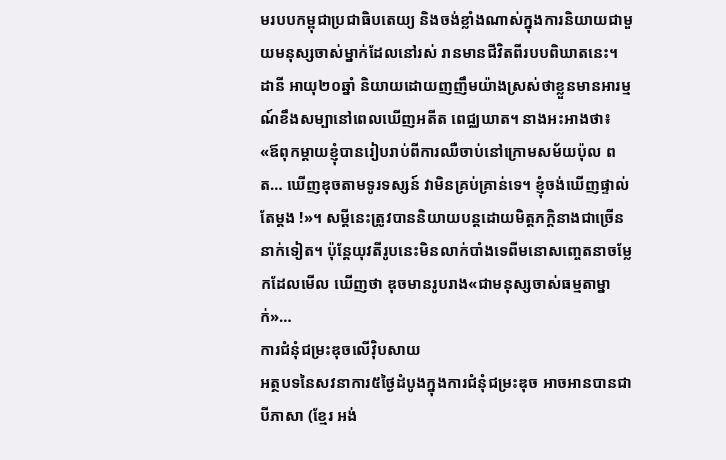មរបបកម្ពុជាប្រជាធិបតេយ្យ និងចង់ខ្លាំងណាស់ក្នុងការនិយាយជាមួយមនុស្សចាស់ម្នាក់ដែលនៅរស់ រានមានជីវិតពីរបបពិឃាតនេះ។ ដានី អាយុ២០ឆ្នាំ និយាយដោយញញឹមយ៉ាងស្រស់ថាខ្លួនមានអារម្មណ៍ខឹងសម្បានៅពេលឃើញអតីត ពេជ្ឈឃាត។ នាងអះអាងថា៖ «ឪពុកម្តាយខ្ញុំបានរៀបរាប់ពីការឈឺចាប់នៅក្រោមសម័យប៉ុល ពត… ឃើញឌុចតាមទូរទស្សន៍ វាមិនគ្រប់គ្រាន់ទេ។ ខ្ញុំចង់ឃើញផ្ទាល់តែម្តង !»។ សម្តីនេះត្រូវបាននិយាយបន្តដោយមិត្តភក្តិនាងជាច្រើននាក់ទៀត។ ប៉ុន្តែយុវតីរូបនេះមិនលាក់បាំងទេពីមនោសញ្ចេតនាចម្លែកដែលមើល ឃើញថា ឌុចមានរូបរាង«ជាមនុស្សចាស់ធម្មតាម្នាក់»…
ការជំនុំជម្រះឌុចលើវ៉ិបសាយ
អត្ថបទនៃសវនាការ៥ថ្ងៃដំបូងក្នុងការជំនុំជម្រះឌុច អាចអានបានជាបីភាសា (ខ្មែរ អង់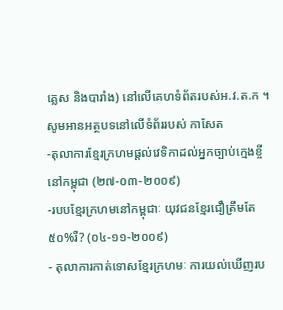គ្លេស និងបារាំង) នៅលើគេហទំព័តរបស់អ.វ.ត.ក ។
សូមអានអត្ថបទនៅលើទំព័ររបស់ កាសែត
-តុលាការខ្មែរក្រហមផ្តល់វេទិកាដល់អ្នកច្បាប់ក្មេងខ្ចីនៅកម្ពុជា (២៧-០៣-២០០៩)
-របបខ្មែរក្រហមនៅកម្ពុជាៈ យុវជនខ្មែរជឿត្រឹមតែ៥០%រឺ? (០៤-១១-២០០៩)
- តុលាការកាត់ទោសខ្មែរក្រហមៈ ការយល់ឃើញរប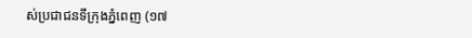ស់ប្រជាជនទីក្រុងភ្នំពេញ (១៧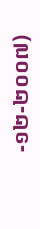-១២-២០០៧)